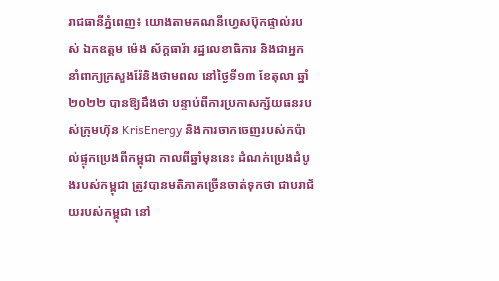រាជធានីភ្នំពេញ៖ យោងតាមគណនីហ្វេសប៊ុកផ្ទាល់របស់ ឯកឧត្តម ម៉េង ស័ក្តធារ៉ា រដ្ឋលេខាធិការ និងជាអ្នកនាំពាក្យក្រសួងរ៉ែនិងថាមពល នៅថ្ងៃទី១៣ ខែតុលា ឆ្នាំ២០២២ បានឱ្យដឹងថា បន្ទាប់ពីការប្រកាសក្ស័យធនរបស់ក្រុមហ៊ុន KrisEnergy និងការចាកចេញរបស់កប៉ាល់ផ្ទុកប្រេងពីកម្ពុជា កាលពីឆ្នាំមុននេះ ដំណក់ប្រេងដំបូងរបស់កម្ពុជា ត្រូវបានមតិភាគច្រើនចាត់ទុកថា ជាបរាជ័យរបស់កម្ពុជា នៅ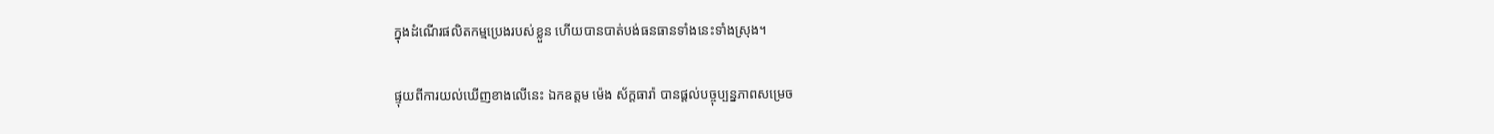ក្នុងដំណើរផលិតកម្មប្រេងរបស់ខ្លួន ហើយបានបាត់បង់ធនធានទាំងនេះទាំងស្រុង។

ផ្ទុយពីការយល់ឃើញខាងលើនេះ ឯកឧត្តម ម៉េង ស័ក្តធារ៉ា បានផ្តល់បច្ចុប្បន្នភាពសម្រេច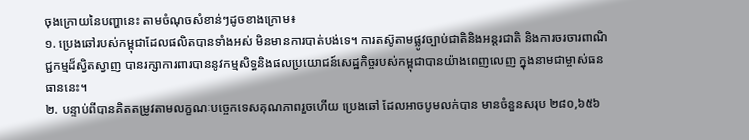ចុងក្រោយនៃបញ្ហានេះ តាមចំណុចសំខាន់ៗដូចខាងក្រោម៖
១. ប្រេងឆៅរបស់កម្ពុជាដែលផលិតបានទាំងអស់ មិនមានការបាត់បង់ទេ។ ការតស៊ូតាមផ្លូវច្បាប់ជាតិនិងអន្តរជាតិ និងការចរចារពាណិជ្ជកម្មដ៏ស្វិតស្វាញ បានរក្សាការពារបាននូវកម្មសិទ្ធនិងផលប្រយោជន៍សេដ្ឋកិច្ចរបស់កម្ពុជាបានយ៉ាងពេញលេញ ក្នុងនាមជាម្ចាស់ធនធាននេះ។
២. បន្ទាប់ពីបានគិតតម្រូវតាមលក្ខណៈបច្ចេកទេសគុណភាពរួចហើយ ប្រេងឆៅ ដែលអាចបូមលក់បាន មានចំនួនសរុប ២៨០,៦៥៦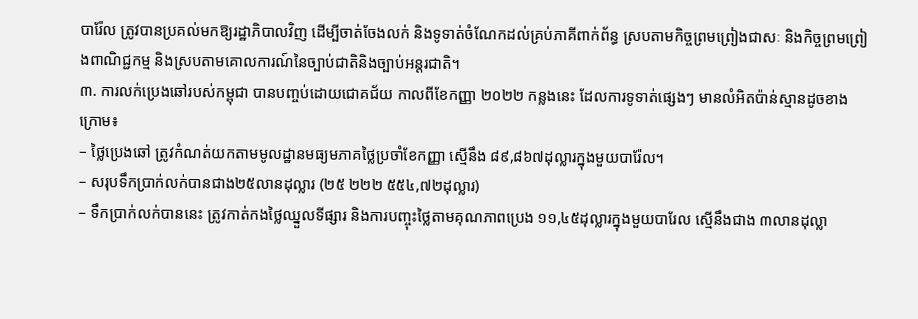បារ៉ែល ត្រូវបានប្រគល់មកឱ្យរដ្ឋាភិបាលវិញ ដើម្បីចាត់ចែងលក់ និងទូទាត់ចំណែកដល់គ្រប់ភាគីពាក់ព័ន្ធ ស្របតាមកិច្ចព្រមព្រៀងជាសៈ និងកិច្ចព្រមព្រៀងពាណិជ្ជកម្ម និងស្របតាមគោលការណ៍នៃច្បាប់ជាតិនិងច្បាប់អន្តរជាតិ។
៣. ការលក់ប្រេងឆៅរបស់កម្ពុជា បានបញ្ចប់ដោយជោគជ័យ កាលពីខែកញ្ញា ២០២២ កន្លងនេះ ដែលការទូទាត់ផ្សេងៗ មានលំអិតប៉ាន់ស្មានដូចខាងក្រោម៖
– ថ្លៃប្រេងឆៅ ត្រូវកំណត់យកតាមមូលដ្ឋានមធ្យមភាគថ្លៃប្រចាំខែកញ្ញា ស្មើនឹង ៨៩,៨៦៧ដុល្លារក្នុងមួយបារ៉ែល។
– សរុបទឹកប្រាក់លក់បានជាង២៥លានដុល្លារ (២៥ ២២២ ៥៥៤,៧២ដុល្លារ)
– ទឹកប្រាក់លក់បាននេះ ត្រូវកាត់កងថ្លៃឈ្នួលទីផ្សារ និងការបញ្ចុះថ្លៃតាមគុណភាពប្រេង ១១,៤៥ដុល្លារក្នុងមួយបារែល ស្មើនឹងជាង ៣លានដុល្លា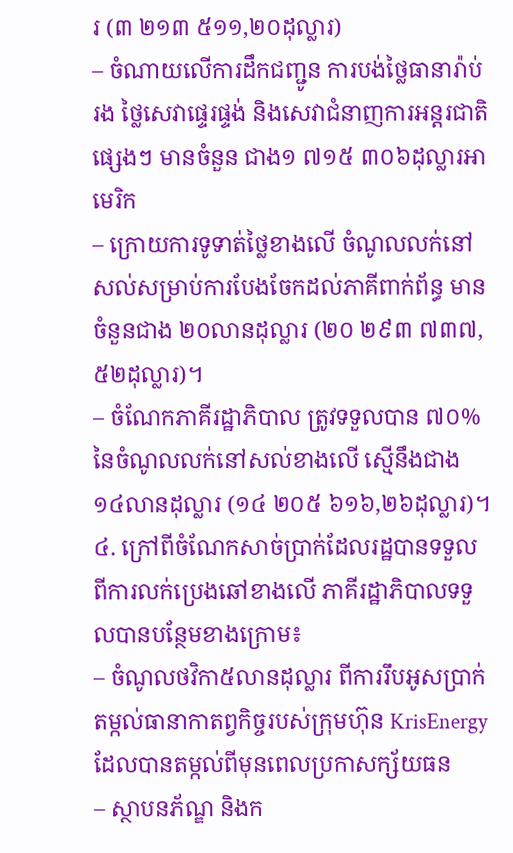រ (៣ ២១៣ ៥១១,២០ដុល្លារ)
– ចំណាយលើការដឹកជញ្ជូន ការបង់ថ្លៃធានារ៉ាប់រង ថ្លៃសេវាផ្ទេរផ្ទង់ និងសេវាជំនាញការអន្តរជាតិផ្សេងៗ មានចំនួន ជាង១ ៧១៥ ៣០៦ដុល្លារអាមេរិក
– ក្រោយការទូទាត់ថ្លៃខាងលើ ចំណូលលក់នៅសល់សម្រាប់ការបែងចែកដល់ភាគីពាក់ព័ន្ធ មានចំនួនជាង ២០លានដុល្លារ (២០ ២៩៣ ៧៣៧,៥២ដុល្លារ)។
– ចំណែកភាគីរដ្ឋាភិបាល ត្រូវទទួលបាន ៧០% នៃចំណូលលក់នៅសល់ខាងលើ ស្មើនឹងជាង១៤លានដុល្លារ (១៤ ២០៥ ៦១៦,២៦ដុល្លារ)។
៤. ក្រៅពីចំណែកសាច់ប្រាក់ដែលរដ្ឋបានទទួលពីការលក់ប្រេងឆៅខាងលើ ភាគីរដ្ឋាភិបាលទទួលបានបន្ថែមខាងក្រោម៖
– ចំណូលថវិកា៥លានដុល្លារ ពីការរឹបអូសប្រាក់តម្កល់ធានាកាតព្វកិច្ចរបស់ក្រុមហ៊ុន KrisEnergy ដែលបានតម្កល់ពីមុនពេលប្រកាសក្ស័យធន
– ស្ថាបនភ័ណ្ឌ និងក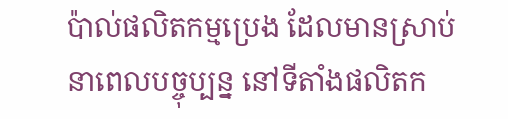ប៉ាល់ផលិតកម្មប្រេង ដែលមានស្រាប់នាពេលបច្ចុប្បន្ន នៅទីតាំងផលិតក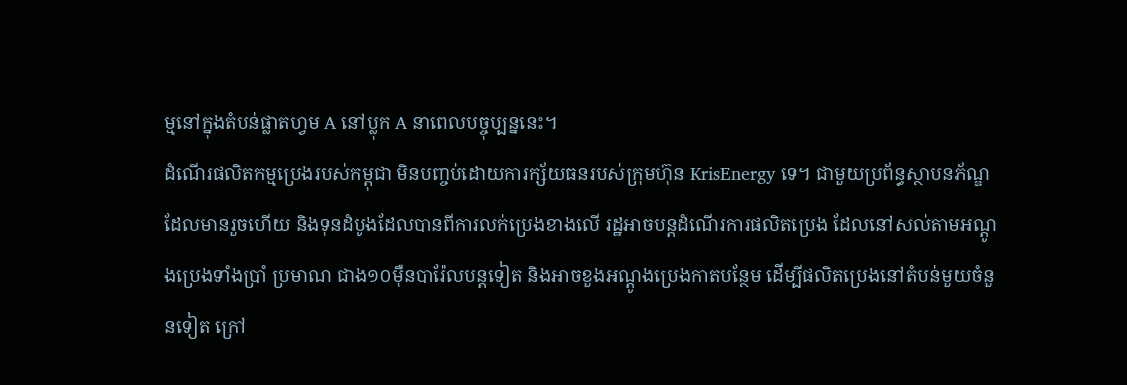ម្មនៅក្នុងតំបន់ផ្លាតហ្វម A នៅប្លុក A នាពេលបច្ចុប្បន្ននេះ។
ដំណើរផលិតកម្មប្រេងរបស់កម្ពុជា មិនបញ្ចប់ដោយការក្ស័យធនរបស់ក្រុមហ៊ុន KrisEnergy ទេ។ ជាមួយប្រព័ន្ធស្ថាបនភ័ណ្ឌ ដែលមានរួចហើយ និងទុនដំបូងដែលបានពីការលក់ប្រេងខាងលើ រដ្ឋអាចបន្តដំណើរការផលិតប្រេង ដែលនៅសល់តាមអណ្តូងប្រេងទាំងប្រាំ ប្រមាណ ជាង១០ម៉ឺនបារ៉ែលបន្តទៀត និងអាចខួងអណ្តូងប្រេងកាតបន្ថែម ដើម្បីផលិតប្រេងនៅតំបន់មួយចំនួនទៀត ក្រៅ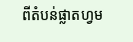ពីតំបន់ផ្លាតហ្វម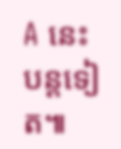A នេះបន្តទៀត៕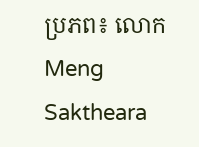ប្រភព៖ លោក Meng Saktheara